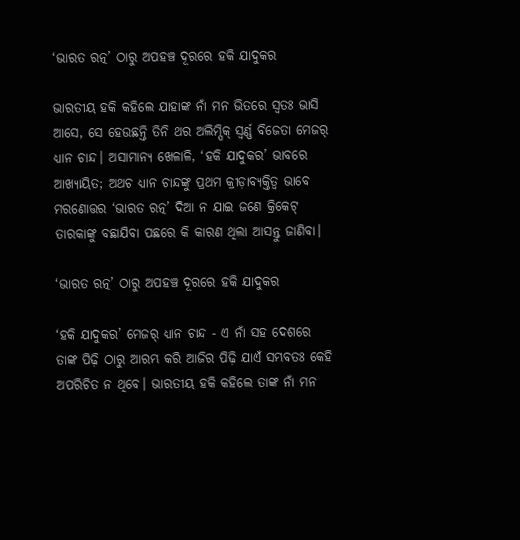‘ଭାରତ ରତ୍ନ’ ଠାରୁ ଅପହଞ୍ଚ ଦୂରରେ ହକି ଯାଦୁକର

ଭାରତୀୟ ହକି କହିଲେ ଯାହାଙ୍କ ନାଁ ମନ ଭିତରେ ସ୍ୱତଃ ଭାସି ଆସେ, ସେ ହେଉଛନ୍ତି ତିନି ଥର ଅଲିମ୍ପିକ୍ ସ୍ୱର୍ଣ୍ଣ ବିଜେତା ମେଜର୍ ଧ୍ୟାନ ଚାନ୍ଦ। ଅସାମାନ୍ୟ ଖେଳାଳି, ‘ହକି ଯାଦୁକର’ ଭାବରେ ଆଖ୍ୟାୟିତ; ଅଥଚ ଧ୍ୟାନ ଚାନ୍ଦଙ୍କୁ ପ୍ରଥମ କ୍ରୀଡ଼ାବ୍ୟକ୍ତିତ୍ୱ ଭାବେ ମରଣୋତ୍ତର ‘ଭାରତ ରତ୍ନ’ ଦିଆ ନ ଯାଇ ଜଣେ କ୍ରିକେଟ୍ ତାରକାଙ୍କୁ ବଛାଯିବା ପଛରେ କି କାରଣ ଥିଲା ଆସନ୍ତୁ ଜାଣିବା।

‘ଭାରତ ରତ୍ନ’ ଠାରୁ ଅପହଞ୍ଚ ଦୂରରେ ହକି ଯାଦୁକର

‘ହକି ଯାଦୁକର’ ମେଜର୍ ଧ୍ୟାନ ଚାନ୍ଦ - ଏ ନାଁ ସହ ଦେଶରେ ତାଙ୍କ ପିଢ଼ି ଠାରୁ ଆରମ୍ଭ କରି ଆଜିର ପିଢ଼ି ଯାଏଁ ସମ୍ଭବତଃ କେହି ଅପରିଚିତ ନ ଥିବେ। ଭାରତୀୟ ହକି କହିଲେ ତାଙ୍କ ନାଁ ମନ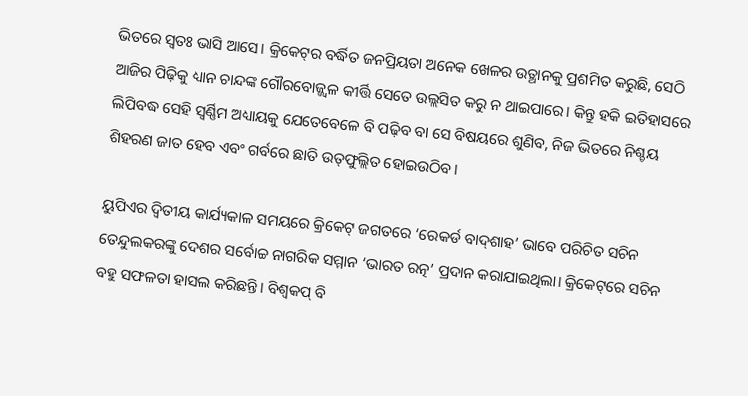ଭିତରେ ସ୍ୱତଃ ଭାସି ଆସେ। କ୍ରିକେଟ୍‌ର ବର୍ଦ୍ଧିତ ଜନପ୍ରିୟତା ଅନେକ ଖେଳର ଉତ୍ଥାନକୁ ପ୍ରଶମିତ କରୁଛି, ସେଠି ଆଜିର ପିଢ଼ିକୁ ଧ୍ୟାନ ଚାନ୍ଦଙ୍କ ଗୌରବୋଜ୍ଜ୍ୱଳ କୀର୍ତ୍ତି ସେତେ ଉଲ୍ଲସିତ କରୁ ନ ଥାଇପାରେ। କିନ୍ତୁ ହକି ଇତିହାସରେ ଲିପିବଦ୍ଧ ସେହି ସ୍ୱର୍ଣ୍ଣିମ ଅଧ୍ୟାୟକୁ ଯେତେବେଳେ ବି ପଢ଼ିବ ବା ସେ ବିଷୟରେ ଶୁଣିବ, ନିଜ ଭିତରେ ନିଶ୍ଚୟ ଶିହରଣ ଜାତ ହେବ ଏବଂ ଗର୍ବରେ ଛାତି ଉତ୍‌ଫୁଲ୍ଲିତ ହୋଇଉଠିବ।

ୟୁପିଏର ଦ୍ୱିତୀୟ କାର୍ଯ୍ୟକାଳ ସମୟରେ କ୍ରିକେଟ୍ ଜଗତରେ ‘ରେକର୍ଡ ବାଦ୍‌ଶାହ’ ଭାବେ ପରିଚିତ ସଚିନ ତେନ୍ଦୁଲକରଙ୍କୁ ଦେଶର ସର୍ବୋଚ୍ଚ ନାଗରିକ ସମ୍ମାନ ‘ଭାରତ ରତ୍ନ’ ପ୍ରଦାନ କରାଯାଇଥିଲା। କ୍ରିକେଟ୍‌ରେ ସଚିନ ବହୁ ସଫଳତା ହାସଲ କରିଛନ୍ତି। ବିଶ୍ୱକପ୍ ବି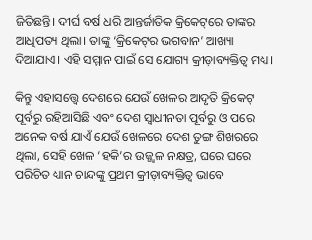ଜିତିଛନ୍ତି। ଦୀର୍ଘ ବର୍ଷ ଧରି ଆନ୍ତର୍ଜାତିକ କ୍ରିକେଟ୍‌ରେ ତାଙ୍କର ଆଧିପତ୍ୟ ଥିଲା। ତାଙ୍କୁ ‘କ୍ରିକେଟ୍‌ର ଭଗବାନ’ ଆଖ୍ୟା ଦିଆଯାଏ। ଏହି ସମ୍ମାନ ପାଇଁ ସେ ଯୋଗ୍ୟ କ୍ରୀଡ଼ାବ୍ୟକ୍ତିତ୍ୱ ମଧ୍ୟ।

କିନ୍ତୁ ଏହାସତ୍ତ୍ୱେ ଦେଶରେ ଯେଉଁ ଖେଳର ଆଦୃତି କ୍ରିକେଟ୍ ପୂର୍ବରୁ ରହିଆସିଛି ଏବଂ ଦେଶ ସ୍ୱାଧୀନତା ପୂର୍ବରୁ ଓ ପରେ ଅନେକ ବର୍ଷ ଯାଏଁ ଯେଉଁ ଖେଳରେ ଦେଶ ତୁଙ୍ଗ ଶିଖରରେ ଥିଲା, ସେହି ଖେଳ ‘ହକି’ର ଉଜ୍ଜ୍ୱଳ ନକ୍ଷତ୍ର, ଘରେ ଘରେ ପରିଚିତ ଧ୍ୟାନ ଚାନ୍ଦଙ୍କୁ ପ୍ରଥମ କ୍ରୀଡ଼ାବ୍ୟକ୍ତିତ୍ୱ ଭାବେ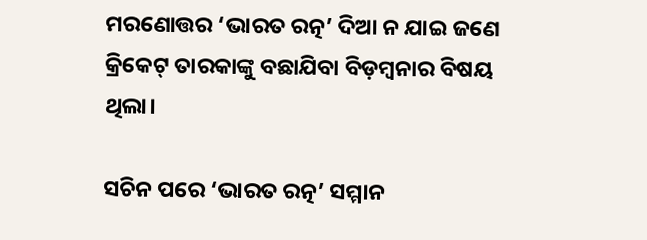ମରଣୋତ୍ତର ‘ଭାରତ ରତ୍ନ’ ଦିଆ ନ ଯାଇ ଜଣେ କ୍ରିକେଟ୍ ତାରକାଙ୍କୁ ବଛାଯିବା ବିଡ଼ମ୍ବନାର ବିଷୟ ଥିଲା।

ସଚିନ ପରେ ‘ଭାରତ ରତ୍ନ’ ସମ୍ମାନ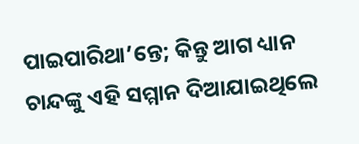ପାଇପାରିଥା’ନ୍ତେ; କିନ୍ତୁ ଆଗ ଧ୍ୟାନ ଚାନ୍ଦଙ୍କୁ ଏହି ସମ୍ମାନ ଦିଆଯାଇଥିଲେ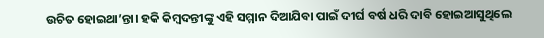ଉଚିତ ହୋଇଥା’ନ୍ତା। ହକି କିମ୍ବଦନ୍ତୀଙ୍କୁ ଏହି ସମ୍ମାନ ଦିଆଯିବା ପାଇଁ ଦୀର୍ଘ ବର୍ଷ ଧରି ଦାବି ହୋଇଆସୁଥିଲେ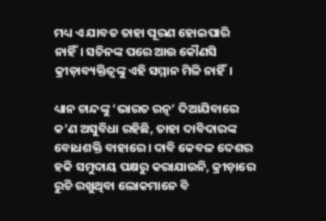ମଧ୍ୟ ଏ ଯାବତ ତାହା ପୂରଣ ହୋଇପାରି ନାହିଁ। ସଚିନଙ୍କ ପରେ ଆଉ କୌଣସି କ୍ରୀଡ଼ାବ୍ୟକ୍ତିତ୍ୱଙ୍କୁ ଏହି ସମ୍ମାନ ମିଳି ନାହିଁ।

ଧ୍ୟାନ ଚାନ୍ଦଙ୍କୁ ‘ଭାରତ ରତ୍ନ’ ଦିଆଯିବାରେ କ’ଣ ଅସୁବିଧା ରହିଛି, ତାହା ଦାବିଦାରଙ୍କ ବୋଧଶକ୍ତି ବାହାରେ। ଦାବି କେବଳ ଦେଶର ହକି ସମୁଦାୟ ପକ୍ଷରୁ କରାଯାଉନି, କ୍ରୀଡ଼ାରେ ରୁଚି ରଖୁଥିବା ଲୋକମାନେ ବି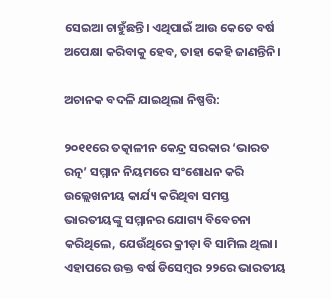ସେଇଆ ଚାହୁଁଛନ୍ତି। ଏଥିପାଇଁ ଆଉ କେତେ ବର୍ଷ ଅପେକ୍ଷା କରିବାକୁ ହେବ, ତାହା କେହି ଜାଣନ୍ତିନି।

ଅଚାନକ ବଦଳି ଯାଇଥିଲା ନିଷ୍ପତ୍ତି:

୨୦୧୧ରେ ତତ୍କାଳୀନ କେନ୍ଦ୍ର ସରକାର ‘ଭାରତ ରତ୍ନ’ ସମ୍ମାନ ନିୟମରେ ସଂଶୋଧନ କରି ଉଲ୍ଲେଖନୀୟ କାର୍ଯ୍ୟ କରିଥିବା ସମସ୍ତ ଭାରତୀୟଙ୍କୁ ସମ୍ମାନର ଯୋଗ୍ୟ ବିବେଚନା କରିଥିଲେ, ଯେଉଁଥିରେ କ୍ରୀଡ଼ା ବି ସାମିଲ ଥିଲା। ଏହାପରେ ଉକ୍ତ ବର୍ଷ ଡିସେମ୍ବର ୨୨ରେ ଭାରତୀୟ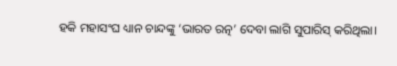ହକି ମହାସଂଘ ଧ୍ୟାନ ଚାନ୍ଦଙ୍କୁ ‘ଭାରତ ରତ୍ନ’ ଦେବା ଲାଗି ସୁପାରିସ୍‌ କରିଥିଲା।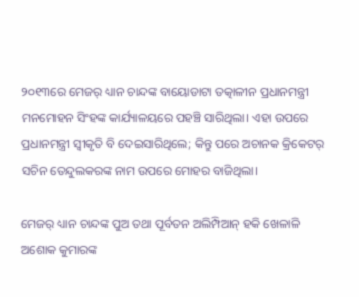୨୦୧୩ରେ ମେଜର୍ ଧ୍ୟାନ ଚାନ୍ଦଙ୍କ ବାୟୋଡାଟା ତତ୍କାଳୀନ ପ୍ରଧାନମନ୍ତ୍ରୀ ମନମୋହନ ସିଂହଙ୍କ କାର୍ଯ୍ୟାଳୟରେ ପହଞ୍ଚି ସାରିଥିଲା। ଏହା ଉପରେ ପ୍ରଧାନମନ୍ତ୍ରୀ ସ୍ୱୀକୃତି ବି ଦେଇସାରିଥିଲେ; କିନ୍ତୁ ପରେ ଅଚାନକ କ୍ରିକେଟର୍ ସଚିନ ତେନ୍ଦୁଲକରଙ୍କ ନାମ ଉପରେ ମୋହର ବାଜିଥିଲା।

ମେଜର୍ ଧ୍ୟାନ ଚାନ୍ଦଙ୍କ ପୁଅ ତଥା ପୂର୍ବତନ ଅଲିମ୍ପିଆନ୍ ହକି ଖେଳାଳି ଅଶୋକ କୁମାରଙ୍କ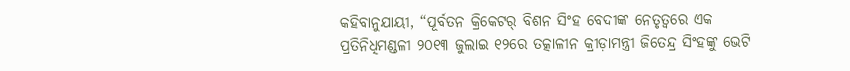କହିବାନୁଯାୟୀ, “ପୂର୍ବତନ କ୍ରିକେଟର୍ ବିଶନ ସିଂହ ବେଦୀଙ୍କ ନେତୃତ୍ୱରେ ଏକ ପ୍ରତିନିଧିମଣ୍ଡଳୀ ୨୦୧୩ ଜୁଲାଇ ୧୨ରେ ତତ୍କାଳୀନ କ୍ରୀଡ଼ାମନ୍ତ୍ରୀ ଜିତେନ୍ଦ୍ର ସିଂହଙ୍କୁ ଭେଟି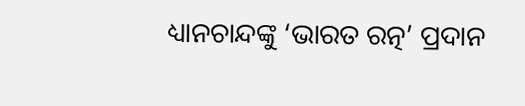ଧ୍ୟାନଚାନ୍ଦଙ୍କୁ ‘ଭାରତ ରତ୍ନ’ ପ୍ରଦାନ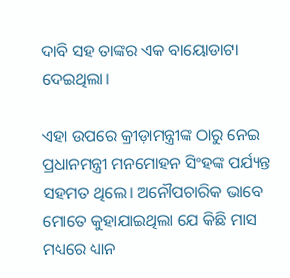ଦାବି ସହ ତାଙ୍କର ଏକ ବାୟୋଡାଟା ଦେଇଥିଲା।

ଏହା ଉପରେ କ୍ରୀଡ଼ାମନ୍ତ୍ରୀଙ୍କ ଠାରୁ ନେଇ ପ୍ରଧାନମନ୍ତ୍ରୀ ମନମୋହନ ସିଂହଙ୍କ ପର୍ଯ୍ୟନ୍ତ ସହମତ ଥିଲେ। ଅନୌପଚାରିକ ଭାବେ ମୋତେ କୁହାଯାଇଥିଲା ଯେ କିଛି ମାସ ମଧ୍ୟରେ ଧ୍ୟାନ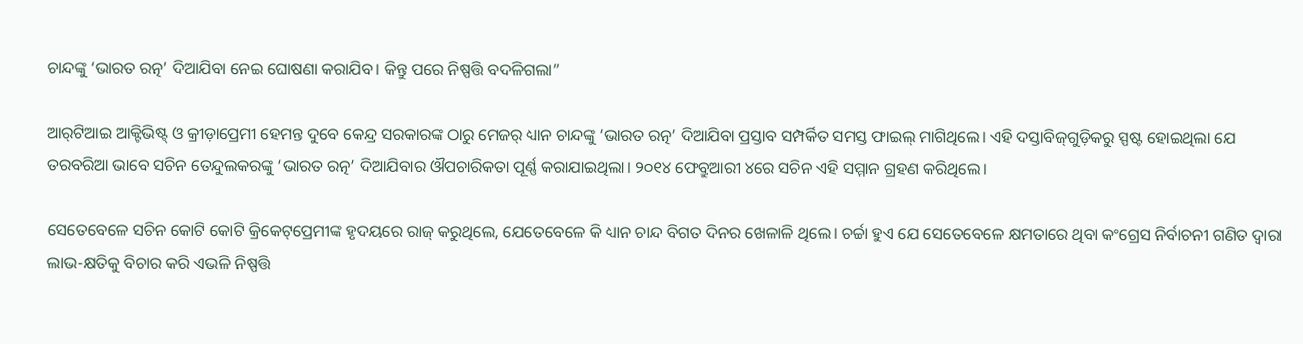ଚାନ୍ଦଙ୍କୁ ‘ଭାରତ ରତ୍ନ’ ଦିଆଯିବା ନେଇ ଘୋଷଣା କରାଯିବ। କିନ୍ତୁ ପରେ ନିଷ୍ପତ୍ତି ବଦଳିଗଲା”

ଆର୍‌ଟିଆଇ ଆକ୍ଟିଭିଷ୍ଟ୍‌ ଓ କ୍ରୀଡ଼ାପ୍ରେମୀ ହେମନ୍ତ ଦୁବେ କେନ୍ଦ୍ର ସରକାରଙ୍କ ଠାରୁ ମେଜର୍ ଧ୍ୟାନ ଚାନ୍ଦଙ୍କୁ ‘ଭାରତ ରତ୍ନ’ ଦିଆଯିବା ପ୍ରସ୍ତାବ ସମ୍ପର୍କିତ ସମସ୍ତ ଫାଇଲ୍ ମାଗିଥିଲେ। ଏହି ଦସ୍ତାବିଜ୍‌ଗୁଡ଼ିକରୁ ସ୍ପଷ୍ଟ ହୋଇଥିଲା ଯେ ତରବରିଆ ଭାବେ ସଚିନ ତେନ୍ଦୁଲକରଙ୍କୁ ‘ଭାରତ ରତ୍ନ’ ଦିଆଯିବାର ଔପଚାରିକତା ପୂର୍ଣ୍ଣ କରାଯାଇଥିଲା। ୨୦୧୪ ଫେବ୍ରୁଆରୀ ୪ରେ ସଚିନ ଏହି ସମ୍ମାନ ଗ୍ରହଣ କରିଥିଲେ।

ସେତେବେଳେ ସଚିନ କୋଟି କୋଟି କ୍ରିକେଟ୍‌ପ୍ରେମୀଙ୍କ ହୃଦୟରେ ରାଜ୍‌ କରୁଥିଲେ, ଯେତେବେଳେ କି ଧ୍ୟାନ ଚାନ୍ଦ ବିଗତ ଦିନର ଖେଳାଳି ଥିଲେ। ଚର୍ଚ୍ଚା ହୁଏ ଯେ ସେତେବେଳେ କ୍ଷମତାରେ ଥିବା କଂଗ୍ରେସ ନିର୍ବାଚନୀ ଗଣିତ ଦ୍ୱାରା ଲାଭ-କ୍ଷତିକୁ ବିଚାର କରି ଏଭଳି ନିଷ୍ପତ୍ତି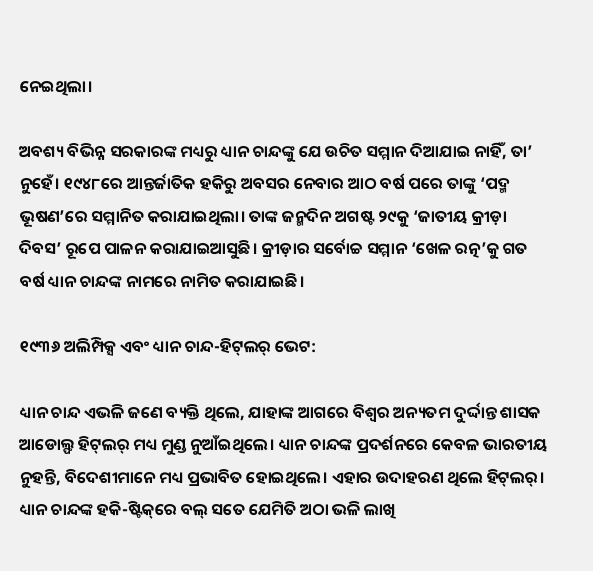ନେଇଥିଲା।

ଅବଶ୍ୟ ବିଭିନ୍ନ ସରକାରଙ୍କ ମଧ୍ୟରୁ ଧ୍ୟାନ ଚାନ୍ଦଙ୍କୁ ଯେ ଉଚିତ ସମ୍ମାନ ଦିଆଯାଇ ନାହିଁ, ତା’ ନୁହେଁ। ୧୯୪୮ରେ ଆନ୍ତର୍ଜାତିକ ହକିରୁ ଅବସର ନେବାର ଆଠ ବର୍ଷ ପରେ ତାଙ୍କୁ ‘ପଦ୍ମ ଭୂଷଣ’ରେ ସମ୍ମାନିତ କରାଯାଇଥିଲା। ତାଙ୍କ ଜନ୍ମଦିନ ଅଗଷ୍ଟ ୨୯କୁ ‘ଜାତୀୟ କ୍ରୀଡ଼ା ଦିବସ’ ରୂପେ ପାଳନ କରାଯାଇଆସୁଛି। କ୍ରୀଡ଼ାର ସର୍ବୋଚ୍ଚ ସମ୍ମାନ ‘ଖେଳ ରତ୍ନ’କୁ ଗତ ବର୍ଷ ଧ୍ୟାନ ଚାନ୍ଦଙ୍କ ନାମରେ ନାମିତ କରାଯାଇଛି।

୧୯୩୬ ଅଲିମ୍ପିକ୍ସ ଏବଂ ଧ୍ୟାନ ଚାନ୍ଦ-ହିଟ୍‌ଲର୍ ଭେଟ:

ଧ୍ୟାନ ଚାନ୍ଦ ଏଭଳି ଜଣେ ବ୍ୟକ୍ତି ଥିଲେ, ଯାହାଙ୍କ ଆଗରେ ବିଶ୍ୱର ଅନ୍ୟତମ ଦୁର୍ଦ୍ଦାନ୍ତ ଶାସକ ଆଡୋଲ୍ଫ ହିଟ୍‌ଲର୍ ମଧ୍ୟ ମୁଣ୍ଡ ନୁଆଁଇଥିଲେ। ଧ୍ୟାନ ଚାନ୍ଦଙ୍କ ପ୍ରଦର୍ଶନରେ କେବଳ ଭାରତୀୟ ନୁହନ୍ତି, ବିଦେଶୀମାନେ ମଧ୍ୟ ପ୍ରଭାବିତ ହୋଇଥିଲେ। ଏହାର ଉଦାହରଣ ଥିଲେ ହିଟ୍‌ଲର୍। ଧ୍ୟାନ ଚାନ୍ଦଙ୍କ ହକି-ଷ୍ଟିକ୍‌ରେ ବଲ୍ ସତେ ଯେମିତି ଅଠା ଭଳି ଲାଖି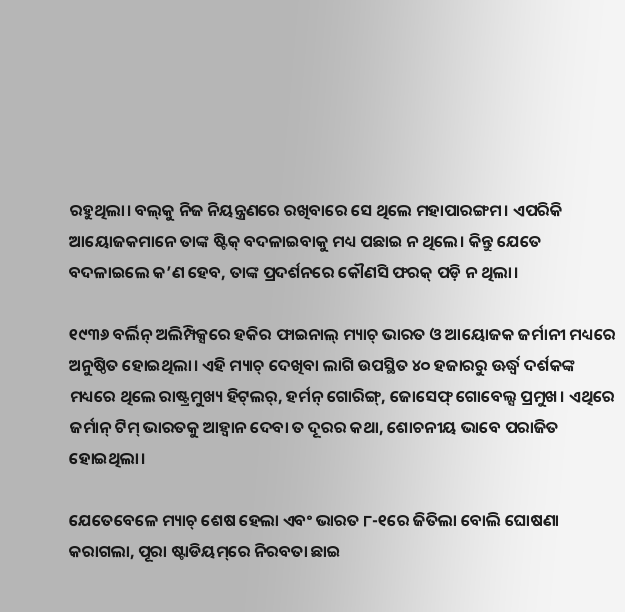ରହୁଥିଲା। ବଲ୍‌କୁ ନିଜ ନିୟନ୍ତ୍ରଣରେ ରଖିବାରେ ସେ ଥିଲେ ମହାପାରଙ୍ଗମ। ଏପରିକି ଆୟୋଜକମାନେ ତାଙ୍କ ଷ୍ଟିକ୍ ବଦଳାଇବାକୁ ମଧ୍ୟ ପଛାଇ ନ ଥିଲେ। କିନ୍ତୁ ଯେତେ ବଦଳାଇଲେ କ’ଣ ହେବ, ତାଙ୍କ ପ୍ରଦର୍ଶନରେ କୌଣସି ଫରକ୍ ପଡ଼ି ନ ଥିଲା।

୧୯୩୬ ବର୍ଲିନ୍ ଅଲିମ୍ପିକ୍ସରେ ହକିର ଫାଇନାଲ୍ ମ୍ୟାଚ୍ ଭାରତ ଓ ଆୟୋଜକ ଜର୍ମାନୀ ମଧ୍ୟରେ ଅନୁଷ୍ଠିତ ହୋଇଥିଲା। ଏହି ମ୍ୟାଚ୍ ଦେଖିବା ଲାଗି ଉପସ୍ଥିତ ୪୦ ହଜାରରୁ ଊର୍ଦ୍ଧ୍ୱ ଦର୍ଶକଙ୍କ ମଧ୍ୟରେ ଥିଲେ ରାଷ୍ଟ୍ରମୁଖ୍ୟ ହିଟ୍‌ଲର୍, ହର୍ମନ୍ ଗୋରିଙ୍ଗ୍, ଜୋସେଫ୍ ଗୋବେଲ୍ସ ପ୍ରମୁଖ। ଏଥିରେ ଜର୍ମାନ୍ ଟିମ୍ ଭାରତକୁ ଆହ୍ୱାନ ଦେବା ତ ଦୂରର କଥା, ଶୋଚନୀୟ ଭାବେ ପରାଜିତ ହୋଇଥିଲା।

ଯେତେବେଳେ ମ୍ୟାଚ୍ ଶେଷ ହେଲା ଏବଂ ଭାରତ ୮-୧ରେ ଜିତିଲା ବୋଲି ଘୋଷଣା କରାଗଲା, ପୂରା ଷ୍ଟାଡିୟମ୍‌ରେ ନିରବତା ଛାଇ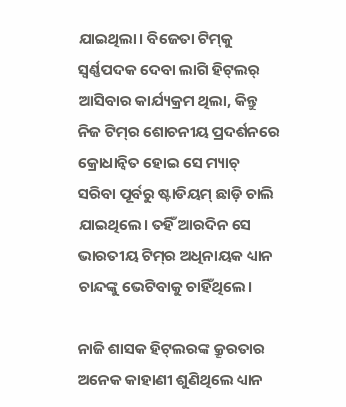ଯାଇଥିଲା। ବିଜେତା ଟିମ୍‌କୁ ସ୍ୱର୍ଣ୍ଣପଦକ ଦେବା ଲାଗି ହିଟ୍‌ଲର୍ ଆସିବାର କାର୍ଯ୍ୟକ୍ରମ ଥିଲା, କିନ୍ତୁ ନିଜ ଟିମ୍‌ର ଶୋଚନୀୟ ପ୍ରଦର୍ଶନରେ କ୍ରୋଧାନ୍ୱିତ ହୋଇ ସେ ମ୍ୟାଚ୍ ସରିବା ପୂର୍ବରୁ ଷ୍ଟାଡିୟମ୍ ଛାଡ଼ି ଚାଲି ଯାଇଥିଲେ। ତହିଁ ଆରଦିନ ସେ ଭାରତୀୟ ଟିମ୍‌ର ଅଧିନାୟକ ଧ୍ୟାନ ଚାନ୍ଦଙ୍କୁ ଭେଟିବାକୁ ଚାହିଁଥିଲେ।

ନାଜି ଶାସକ ହିଟ୍‌ଲରଙ୍କ କ୍ରୂରତାର ଅନେକ କାହାଣୀ ଶୁଣିଥିଲେ ଧ୍ୟାନ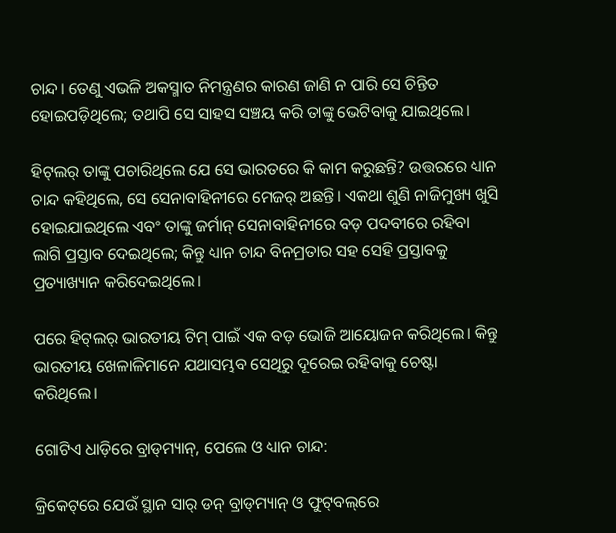ଚାନ୍ଦ। ତେଣୁ ଏଭଳି ଅକସ୍ମାତ ନିମନ୍ତ୍ରଣର କାରଣ ଜାଣି ନ ପାରି ସେ ଚିନ୍ତିତ ହୋଇପଡ଼ିଥିଲେ; ତଥାପି ସେ ସାହସ ସଞ୍ଚୟ କରି ତାଙ୍କୁ ଭେଟିବାକୁ ଯାଇଥିଲେ।

ହିଟ୍‌ଲର୍ ତାଙ୍କୁ ପଚାରିଥିଲେ ଯେ ସେ ଭାରତରେ କି କାମ କରୁଛନ୍ତି? ଉତ୍ତରରେ ଧ୍ୟାନ ଚାନ୍ଦ କହିଥିଲେ, ସେ ସେନାବାହିନୀରେ ମେଜର୍ ଅଛନ୍ତି। ଏକଥା ଶୁଣି ନାଜିମୁଖ୍ୟ ଖୁସି ହୋଇଯାଇଥିଲେ ଏବଂ ତାଙ୍କୁ ଜର୍ମାନ୍ ସେନାବାହିନୀରେ ବଡ଼ ପଦବୀରେ ରହିବା ଲାଗି ପ୍ରସ୍ତାବ ଦେଇଥିଲେ; କିନ୍ତୁ ଧ୍ୟାନ ଚାନ୍ଦ ବିନମ୍ରତାର ସହ ସେହି ପ୍ରସ୍ତାବକୁ ପ୍ରତ୍ୟାଖ୍ୟାନ କରିଦେଇଥିଲେ।

ପରେ ହିଟ୍‌ଲର୍ ଭାରତୀୟ ଟିମ୍ ପାଇଁ ଏକ ବଡ଼ ଭୋଜି ଆୟୋଜନ କରିଥିଲେ। କିନ୍ତୁ ଭାରତୀୟ ଖେଳାଳିମାନେ ଯଥାସମ୍ଭବ ସେଥିରୁ ଦୂରେଇ ରହିବାକୁ ଚେଷ୍ଟା କରିଥିଲେ।

ଗୋଟିଏ ଧାଡ଼ିରେ ବ୍ରାଡ୍‌ମ୍ୟାନ୍, ପେଲେ ଓ ଧ୍ୟାନ ଚାନ୍ଦ:

କ୍ରିକେଟ୍‌ରେ ଯେଉଁ ସ୍ଥାନ ସାର୍ ଡନ୍ ବ୍ରାଡ୍‌ମ୍ୟାନ୍ ଓ ଫୁଟ୍‌ବଲ୍‌ରେ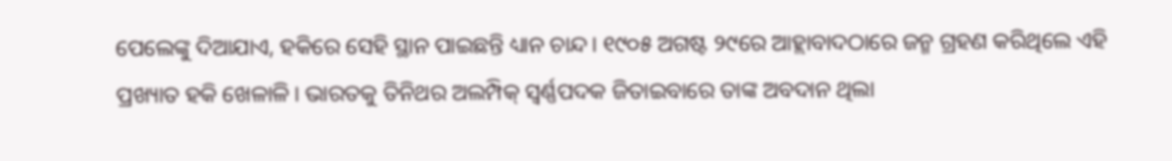ପେଲେଙ୍କୁ ଦିଆଯାଏ, ହକିରେ ସେହି ସ୍ଥାନ ପାଇଛନ୍ତି ଧ୍ୟାନ ଚାନ୍ଦ। ୧୯୦୫ ଅଗଷ୍ଟ ୨୯ରେ ଆହ୍ଲାବାଦଠାରେ ଜନ୍ମ ଗ୍ରହଣ କରିଥିଲେ ଏହି ପ୍ରଖ୍ୟାତ ହକି ଖେଳାଳି। ଭାରତକୁ ତିନିଥର ଅଲମ୍ପିକ୍ ସ୍ୱର୍ଣ୍ଣପଦକ ଜିତାଇବାରେ ତାଙ୍କ ଅବଦାନ ଥିଲା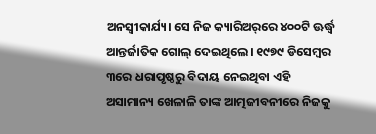ଅନସ୍ୱୀକାର୍ଯ୍ୟ। ସେ ନିଜ କ୍ୟାରିଅର୍‌ରେ ୪୦୦ଟି ଊର୍ଦ୍ଧ୍ୱ ଆନ୍ତର୍ଜାତିକ ଗୋଲ୍ ଦେଇଥିଲେ। ୧୯୭୯ ଡିସେମ୍ବର ୩ରେ ଧରାପୃଷ୍ଠରୁ ବିଦାୟ ନେଇଥିବା ଏହି ଅସାମାନ୍ୟ ଖେଳାଳି ତାଙ୍କ ଆତ୍ମଜୀବନୀରେ ନିଜକୁ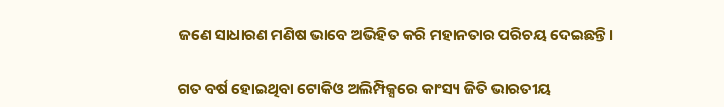ଜଣେ ସାଧାରଣ ମଣିଷ ଭାବେ ଅଭିହିତ କରି ମହାନତାର ପରିଚୟ ଦେଇଛନ୍ତି।

ଗତ ବର୍ଷ ହୋଇଥିବା ଟୋକିଓ ଅଲିମ୍ପିକ୍ସରେ କାଂସ୍ୟ ଜିତି ଭାରତୀୟ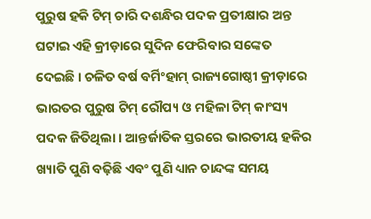ପୁରୁଷ ହକି ଟିମ୍ ଚାରି ଦଶନ୍ଧିର ପଦକ ପ୍ରତୀକ୍ଷାର ଅନ୍ତ ଘଟାଇ ଏହି କ୍ରୀଡ଼ାରେ ସୁଦିନ ଫେରିବାର ସଙ୍କେତ ଦେଇଛି। ଚଳିତ ବର୍ଷ ବର୍ମିଂହାମ୍ ରାଜ୍ୟଗୋଷ୍ଠୀ କ୍ରୀଡ଼ାରେ ଭାରତର ପୁରୁଷ ଟିମ୍ ରୌପ୍ୟ ଓ ମହିଳା ଟିମ୍ କାଂସ୍ୟ ପଦକ ଜିତିଥିଲା। ଆନ୍ତର୍ଜାତିକ ସ୍ତରରେ ଭାରତୀୟ ହକିର ଖ୍ୟାତି ପୁଣି ବଢ଼ିଛି ଏବଂ ପୁଣି ଧ୍ୟାନ ଚାନ୍ଦଙ୍କ ସମୟ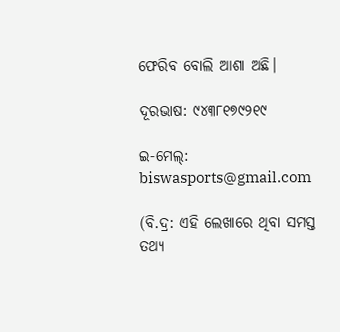ଫେରିବ ବୋଲି ଆଶା ଅଛି।

ଦୂରଭାଷ: ୯୪୩୮୧୭୯୨୧୯

ଇ-ମେଲ୍: biswasports@gmail.com

(ବି.ଦ୍ର: ଏହି ଲେଖାରେ ଥିବା ସମସ୍ତ ତଥ୍ୟ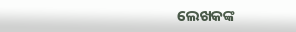ଲେଖକଙ୍କ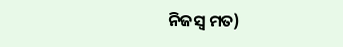ନିଜସ୍ୱ ମତ)